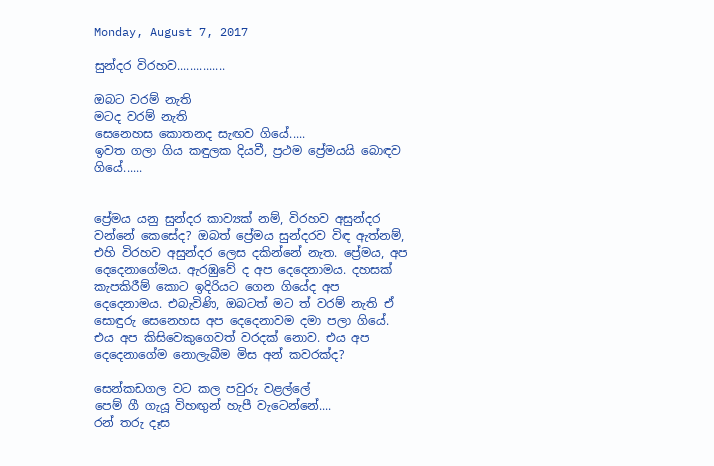Monday, August 7, 2017

සුන්දර විරහව...............

ඔබට වරම් නැති
මටද වරම් නැති
සෙනෙහස කොතනද සැඟව ගියේ.....
ඉවත ගලා ගිය කඳුලක දියවී, ප්‍රථම ප්‍රේමයයි බොඳව ගියේ......


ප්‍රේමය යනු සුන්දර කාව්‍යක් නම්, විරහව අසුන්දර වන්නේ කෙසේද? ඔබත් ප්‍රේමය සුන්දරව විඳ ඇත්නම්, එහි විරහව අසුන්දර ලෙස දකින්නේ නැත. ප්‍රේමය, අප දෙදෙනාගේමය. ඇරඹුවේ ද අප දෙදෙනාමය. දහසක් කැපකිරීම් කොට ඉදිරියට ගෙන ගියේද අප දෙදෙනාමය. එබැවිණි, ඔබටත් මට ත් වරම් නැති ඒ සොඳුරු සෙනෙහස අප දෙදෙනාවම දමා පලා ගියේ. එය අප කිසිවෙකුගෙවත් වරදක් නොව. එය අප දෙදෙනාගේම නොලැබීම මිස අන් කවරක්ද?

සෙන්කඩගල වට කල පවුරු වළල්ලේ
පෙම් ගී ගැයූ විහඟුන් හැපී වැටෙන්නේ....
රන් තරු දෑස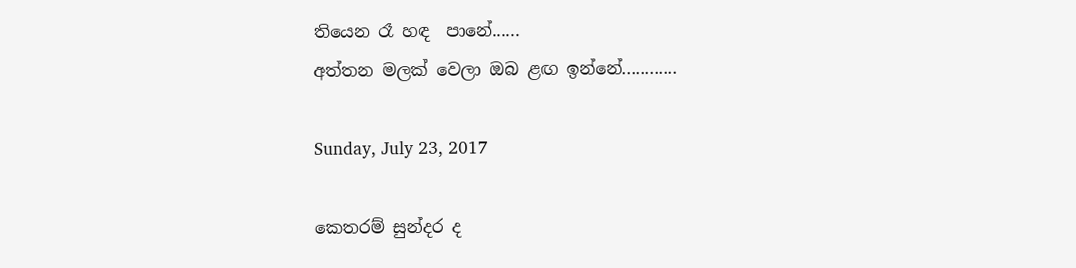තියෙන රෑ හඳ  පානේ......
අත්තන මලක් වෙලා ඔබ ළඟ ඉන්නේ............

Sunday, July 23, 2017

කෙතරම් සුන්දර ද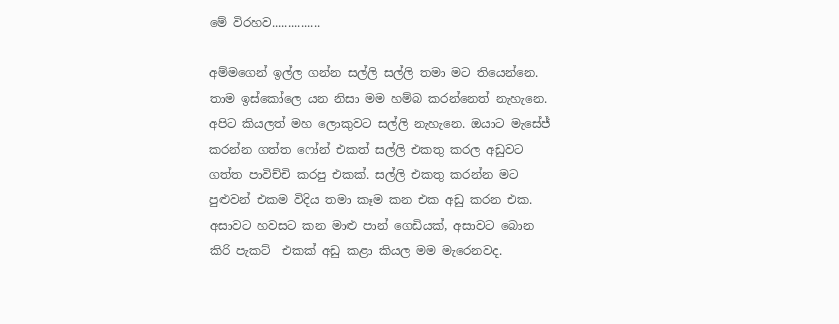මේ විරහව...............

අම්මගෙන් ඉල්ල ගන්න සල්ලි සල්ලි තමා මට තියෙන්නෙ. තාම ඉස්කෝලෙ යන නිසා මම හම්බ කරන්නෙත් නැහැනෙ. අපිට කියලත් මහ ලොකුවට සල්ලි නැහැනෙ. ඔයාට මැසේජ් කරන්න ගත්ත ෆෝන් එකත් සල්ලි එකතු කරල අඩුවට ගත්ත පාවිච්චි කරපු එකක්. සල්ලි එකතු කරන්න මට පුළුවන් එකම විදිය තමා කෑම කන එක අඩු කරන එක. අසාවට හවසට කන මාළු පාන් ගෙඩියක්, අසාවට බොන කිරි පැකට්  එකක් අඩු කළා කියල මම මැරෙනවද.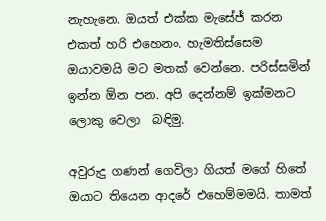නැහැනෙ. ඔයත් එක්ක මැසේජ් කරන එකත් හරි එහෙනං. හැමතිස්සෙම ඔයාවමයි මට මතක් වෙන්නෙ. පරිස්සමින් ඉන්න ඕන පන. අපි දෙන්නම් ඉක්මනට ලොකු වෙලා  බඳිමු.

අවුරුදු ගණන් ගෙවිලා ගියත් මගේ හිතේ ඔයාට තියෙන ආදරේ එහෙම්මමයි. තාමත්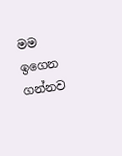මම ඉගෙන ගන්නව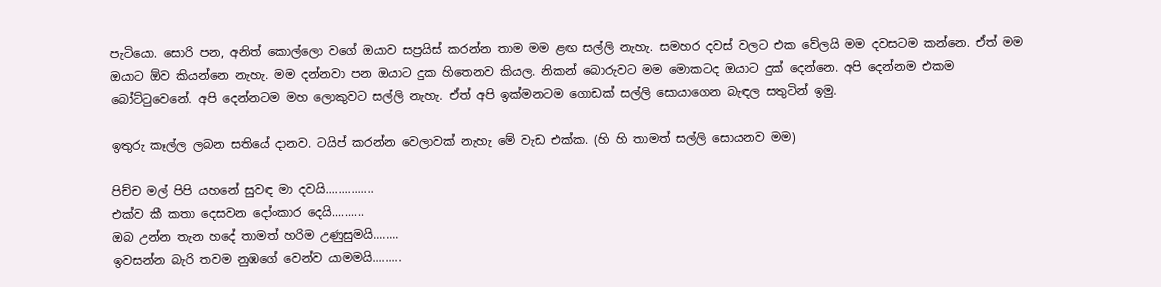පැටියො. සොරි පන, අනිත් කොල්ලො වගේ ඔයාව සප්‍රයිස් කරන්න තාම මම ළඟ සල්ලි නැහැ. සමහර දවස් වලට එක වේලයි මම දවසටම කන්නෙ. ඒත් මම ඔයාට ඕව කියන්නෙ නැහැ. මම දන්නවා පන ඔයාට දුක හිතෙනව කියල. නිකන් බොරුවට මම මොකටද ඔයාට දුක් දෙන්නෙ. අපි දෙන්නම එකම බෝට්ටුවෙනේ. අපි දෙන්නටම මහ ලොකුවට සල්ලි නැහැ. ඒත් අපි ඉක්මනටම ගොඩක් සල්ලි සොයාගෙන බැඳල සතුටින් ඉමු.

ඉතුරු කෑල්ල ලබන සතියේ දානව. ටයිප් කරන්න වෙලාවක් නැහැ මේ වැඩ එක්ක. (හි හි තාමත් සල්ලි සොයනව මම)

පිච්ච මල් පිපි යහනේ සුවඳ මා දවයි...............
එක්ව කී කතා දෙසවන දෝංකාර දෙයි..........
ඔබ උන්න තැන හදේ තාමත් හරිම උණුසුමයි........
ඉවසන්න බැරි තවම නුඹගේ වෙන්ව යාමමයි.........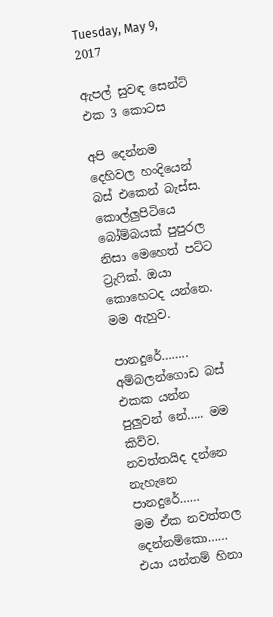Tuesday, May 9, 2017

ඇපල් සුවඳ සෙන්ට් එක 3 කොටස

අපි දෙන්නම දෙහිවල හංදියෙන් බස් එකෙන් බැස්ස. කොල්ලුපිටියෙ බෝම්බයක් පුපුරල නිසා මෙහෙත් පට්ට ට්‍රැෆික්. ඔයා කොහෙටද යන්නෙ. මම ඇහුව.

පානදුරේ……..
අම්බලන්ගොඩ බස් එකක යන්න පුලුවන් නේ….. මම කිව්ව.
නවත්තයිද දන්නෙ නැහැනෙ පානදුරේ……
මම ඒක නවත්තල දෙන්නම්කො……
එයා යන්තම් හිනා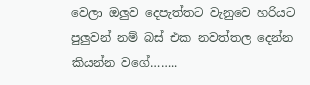වෙලා ඔලුව දෙපැත්තට වැනුවෙ හරියට පුලුවන් නම් බස් එක නවත්තල දෙන්න කියන්න වගේ……..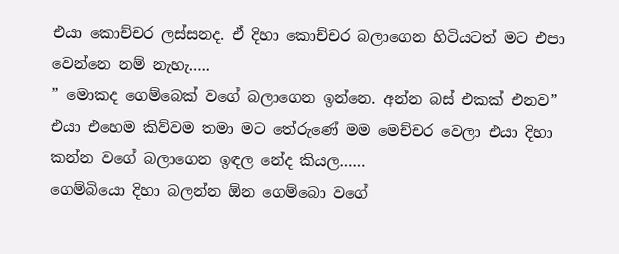එයා කොච්චර ලස්සනද. ඒ දිහා කොච්චර බලාගෙන හිටියටත් මට එපා වෙන්නෙ නම් නැහැ…..
” මොකද ගෙම්බෙක් වගේ බලාගෙන ඉන්නෙ. අන්න බස් එකක් එනව” එයා එහෙම කිව්වම තමා මට තේරුණේ මම මෙච්චර වෙලා එයා දිහා කන්න වගේ බලාගෙන ඉඳල නේද කියල……
ගෙම්බියො දිහා බලන්න ඕන ගෙම්බො වගේ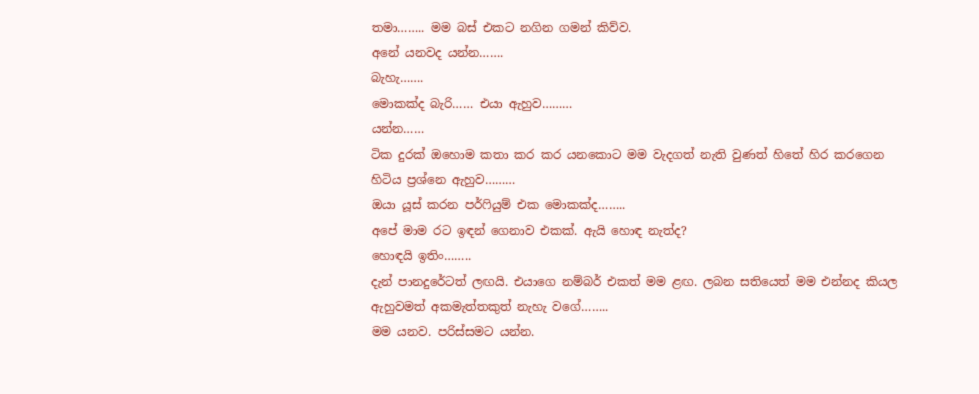තමා…….. මම බස් එකට නගින ගමන් කිව්ව.
අනේ යනවද යන්න…….
බැහැ…….
මොකක්ද බැරි…… එයා ඇහුව………
යන්න……
ටික දුරක් ඔහොම කතා කර කර යනකොට මම වැදගත් නැති වුණත් හිතේ හිර කරගෙන හිටිය ප්‍රශ්නෙ ඇහුව………
ඔයා යූස් කරන පර්ෆියුම් එක මොකක්ද……..
අපේ මාම රට ඉඳන් ගෙනාව එකක්. ඇයි හොඳ නැත්ද?
හොඳයි ඉතිං……..
දැන් පානදුරේටත් ලඟයි. එයාගෙ නම්බර් එකත් මම ළඟ. ලබන සතියෙත් මම එන්නද කියල ඇහුවමත් අකමැත්තකුත් නැහැ වගේ……..
මම යනව. පරිස්සමට යන්න.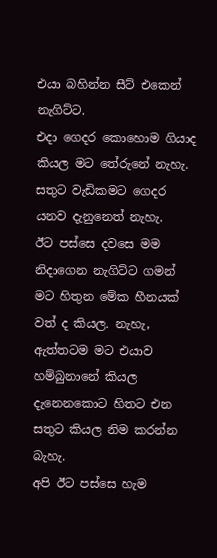එයා බහින්න සීට් එකෙන් නැගිට්ට.
එදා ගෙදර කොහොම ගියාද කියල මට තේරුනේ නැහැ. සතුට වැඩිකමට ගෙදර යනව දැනුනෙත් නැහැ.
ඊට පස්සෙ දවසෙ මම නිදාගෙන නැගිට්ට ගමන් මට හිතුන මේක හීනයක් වත් ද කියල. නැහැ, ඇත්තටම මට එයාව හම්බුනානේ කියල දැනෙනකොට හිතට එන සතුට කියල නිම කරන්න බැහැ.
අපි ඊට පස්සෙ හැම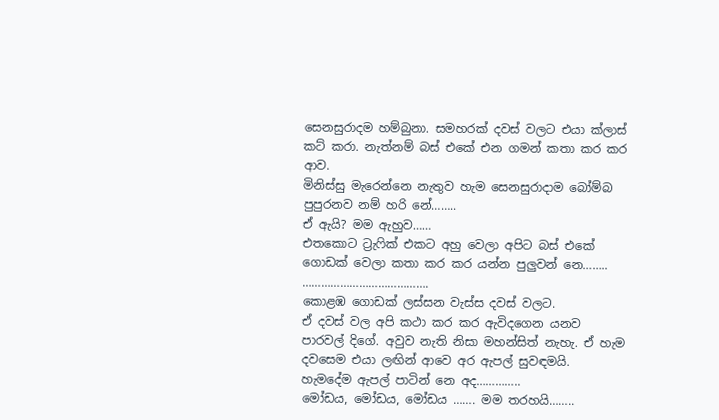සෙනසුරාදම හම්බුනා. සමහරක් දවස් වලට එයා ක්ලාස් කට් කරා. නැත්නම් බස් එකේ එන ගමන් කතා කර කර ආව.
මිනිස්සු මැරෙන්නෙ නැතුව හැම සෙනසුරාදාම බෝම්බ පුපුරනව නම් හරි නේ……..
ඒ ඇයි? මම ඇහුව……
එතකොට ට්‍රැෆික් එකට අහු වෙලා අපිට බස් එකේ ගොඩක් වෙලා කතා කර කර යන්න පුලුවන් නෙ……..
………………………………….
කොළඹ ගොඩක් ලස්සන වැස්ස දවස් වලට.
ඒ දවස් වල අපි කථා කර කර ඇවිදගෙන යනව පාරවල් දිගේ. අවුව නැති නිසා මහන්සිත් නැහැ. ඒ හැම දවසෙම එයා ලඟින් ආවෙ අර ඇපල් සුවඳමයි.
හැමදේම ඇපල් පාටින් නෙ අද…………..
මෝඩය, මෝඩය, මෝඩය ……. මම තරහයි……..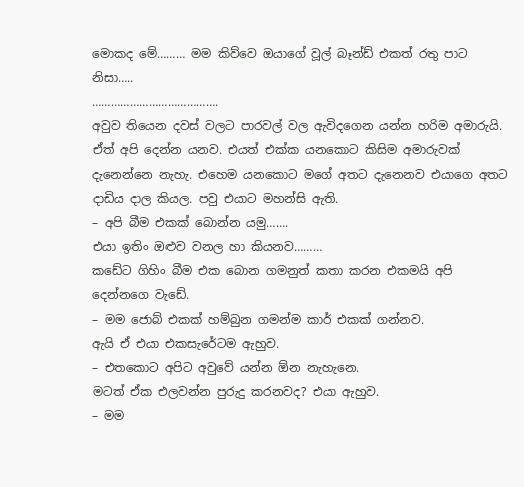මොකද මේ……… මම කිව්වෙ ඔයාගේ වූල් බෑන්ඩ් එකත් රතු පාට නිසා…..
………………………………….
අවුව තියෙන දවස් වලට පාරවල් වල ඇවිදගෙන යන්න හරිම අමාරුයි. ඒත් අපි දෙන්න යනව. එයත් එක්ක යනකොට කිසිම අමාරුවක් දැනෙන්නෙ නැහැ. එහෙම යනකොට මගේ අතට දැනෙනව එයාගෙ අතට දාඩිය දාල කියල. පවු එයාට මහන්සි ඇති.
– අපි බීම එකක් බොන්න යමු…….
එයා ඉතිං ඔළුව වනල හා කියනව………
කඩේට ගිහිං බීම එක බොන ගමනුත් කතා කරන එකමයි අපි දෙන්නගෙ වැඩේ.
– මම ජොබ් එකක් හම්බුන ගමන්ම කාර් එකක් ගන්නව.
ඇයි ඒ එයා එකසැරේටම ඇහුව.
– එතකොට අපිට අවුවේ යන්න ඕන නැහැනෙ.
මටත් ඒක එලවන්න පුරුදු කරනවද? එයා ඇහුව.
– මම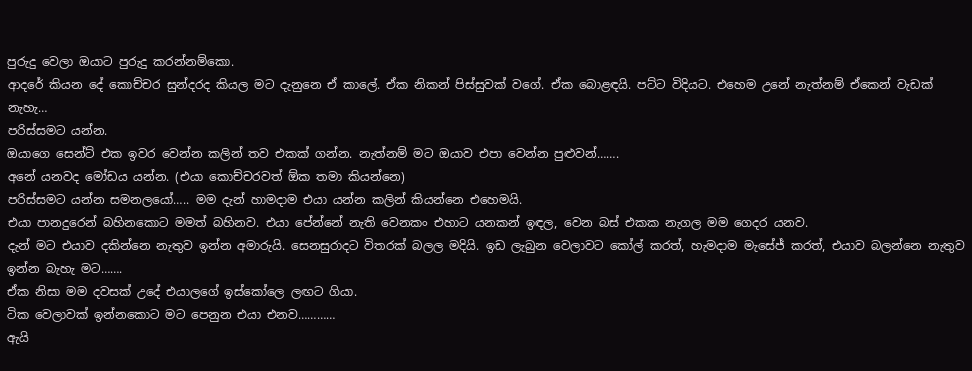පුරුදු වෙලා ඔයාට පුරුදු කරන්නම්කො.
ආදරේ කියන දේ කොච්චර සුන්දරද කියල මට දැනුනෙ ඒ කාලේ. ඒක නිකන් පිස්සුවක් වගේ. ඒක බොළඳයි. පට්ට විදියට. එහෙම උනේ නැත්නම් ඒකෙන් වැඩක් නැහැ…
පරිස්සමට යන්න.
ඔයාගෙ සෙන්ට් එක ඉවර වෙන්න කලින් තව එකක් ගන්න. නැත්නම් මට ඔයාව එපා වෙන්න පුළුවන්…….
අනේ යනවද මෝඩය යන්න. (එයා කොච්චරවත් ඕක තමා කියන්නෙ)
පරිස්සමට යන්න සමනලයෝ….. මම දැන් හාමදාම එයා යන්න කලින් කියන්නෙ එහෙමයි.
එයා පානදුරෙන් බහිනකොට මමත් බහිනව. එයා පේන්නේ නැති වෙනකං එහාට යනකන් ඉඳල, වෙන බස් එකක නැගල මම ගෙදර යනව.
දැන් මට එයාව දකින්නෙ නැතුව ඉන්න අමාරුයි. සෙනසුරාදට විතරක් බලල මදියි. ඉඩ ලැබුන වෙලාවට කෝල් කරත්, හැමදාම මැසේජ් කරත්, එයාව බලන්නෙ නැතුව ඉන්න බැහැ මට…….
ඒක නිසා මම දවසක් උදේ එයාලගේ ඉස්කෝලෙ ලඟට ගියා.
ටික වෙලාවක් ඉන්නකොට මට පෙනුන එයා එනව…………
ඇයි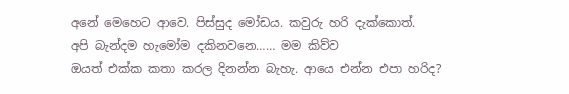අනේ මෙහෙට ආවෙ. පිස්සුද මෝඩය. කවුරු හරි දැක්කොත්.
අපි බැන්දම හැමෝම දකිනවනෙ…… මම කිව්ව
ඔයත් එක්ක කතා කරල දිනන්න බැහැ. ආයෙ එන්න එපා හරිද?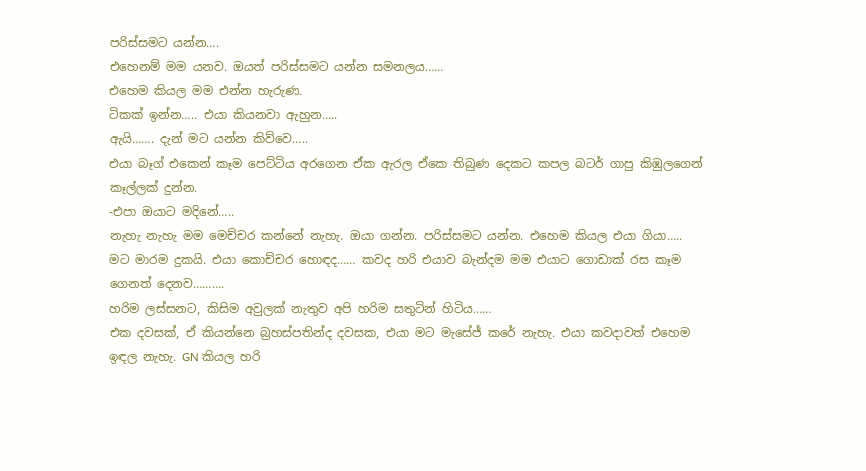පරිස්සමට යන්න….
එහෙනම් මම යනව. ඔයත් පරිස්සමට යන්න සමනලය……
එහෙම කියල මම එන්න හැරුණ.
ටිකක් ඉන්න….. එයා කියනවා ඇහුන…..
ඇයි……. දැන් මට යන්න කිව්වෙ…..
එයා බෑග් එකෙන් කෑම පෙට්ටිය අරගෙන ඒක ඇරල ඒකෙ තිබුණ දෙකට කපල බටර් ගාපු කිඹුලගෙන් කෑල්ලක් දුන්න.
-එපා ඔයාට මදිනේ…..
නැහැ නැහැ මම මෙච්චර කන්නේ නැහැ. ඔයා ගන්න. පරිස්සමට යන්න. එහෙම කියල එයා ගියා…..
මට මාරම දුකයි. එයා කොච්චර හොඳද…… කවද හරි එයාව බැන්දම මම එයාට ගොඩාක් රස කෑම ගෙනත් දෙනව……….
හරිම ලස්සනට, කිසිම අවුලක් නැතුව අපි හරිම සතුටින් හිටිය……
එක දවසක්, ඒ කියන්නෙ බ්‍රහස්පතින්ද දවසක, එයා මට මැසේජ් කරේ නැහැ. එයා කවදාවත් එහෙම ඉඳල නැහැ. GN කියල හරි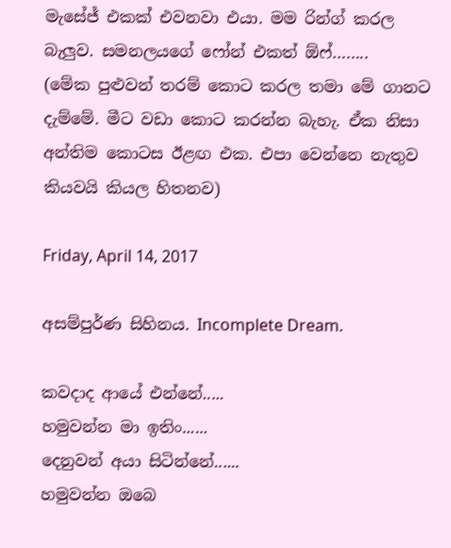මැසේජ් එකක් එවනවා එයා. මම රින්ග් කරල බැලුව. සමනලයගේ ෆෝන් එකත් ඕෆ්……..
(මේක පුළුවන් තරම් කොට කරල තමා මේ ගානට දැම්මේ. මීට වඩා කොට කරන්න බැහැ. ඒක නිසා අන්තිම කොටස ඊළඟ එක. එපා වෙන්නෙ නැතුව කියවයි කියල හිතනව)

Friday, April 14, 2017

අසම්පුර්ණ සිහිනය. Incomplete Dream.

කවදාද ආයේ එන්නේ.....
හමුවන්න මා ඉතිං......
දෙනුවන් අයා සිටින්නේ......
හමුවන්න ඔබෙ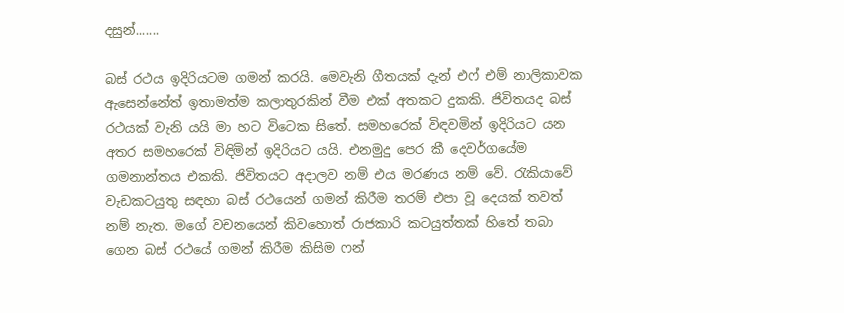දසුන්.......

බස් රථය ඉදිරියටම ගමන් කරයි. මෙවැනි ගීතයක් දැන් එෆ් එම් නාලිකාවක ඇසෙන්නේත් ඉතාමත්ම කලාතුරකින් වීම එක් අතකට දුකකි. ජිවිතයද බස් රථයක් වැනි යයි මා හට විටෙක සිතේ. සමහරෙක් විඳවමින් ඉදිරියට යන අතර සමහරෙක් විඳිමින් ඉදිරියට යයි. එනමුදු පෙර කී දෙවර්ගයේම ගමනාන්තය එකකි. ජිවිතයට අදාලව නම් එය මරණය නම් වේ. රැකියාවේ වැඩකටයුතු සඳහා බස් රථයෙන් ගමන් කිරීම තරම් එපා වූ දෙයක් තවත් නම් නැත. මගේ වචනයෙන් කිවහොත් රාජකාරි කටයුත්තක් හිතේ තබා ගෙන බස් රථයේ ගමන් කිරීම කිසිම ෆන්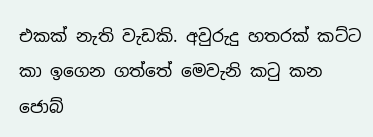එකක් නැති වැඩකි. අවුරුදු හතරක් කට්ට කා ඉගෙන ගත්තේ මෙවැනි කටු කන ජොබ්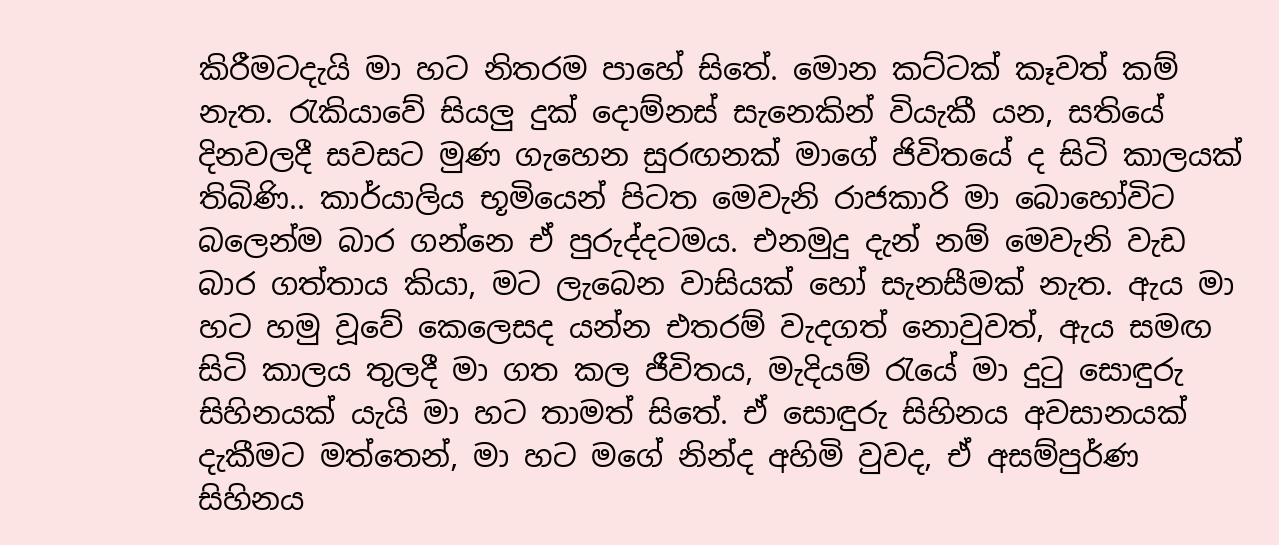කිරීමටදැයි මා හට නිතරම පාහේ සිතේ. මොන කට්ටක් කෑවත් කම් නැත. රැකියාවේ සියලු දුක් දොම්නස් සැනෙකින් වියැකී යන, සතියේ දිනවලදී සවසට මුණ ගැහෙන සුරඟනක් මාගේ ජිවිතයේ ද සිටි කාලයක් තිබිණි.. කාර්යාලිය භූමියෙන් පිටත මෙවැනි රාජකාරි මා බොහෝවිට බලෙන්ම බාර ගන්නෙ ඒ පුරුද්දටමය. එනමුදු දැන් නම් මෙවැනි වැඩ බාර ගත්තාය කියා, මට ලැබෙන වාසියක් හෝ සැනසීමක් නැත. ඇය මා හට හමු වූවේ කෙලෙසද යන්න එතරම් වැදගත් නොවුවත්, ඇය සමඟ සිටි කාලය තුලදී මා ගත කල ජීවිතය, මැදියම් රැයේ මා දුටු සොඳුරු සිහිනයක් යැයි මා හට තාමත් සිතේ. ඒ සොඳුරු සිහිනය අවසානයක් දැකීමට මත්තෙන්, මා හට මගේ නින්ද අහිමි වුවද, ඒ අසම්පුර්ණ සිහිනය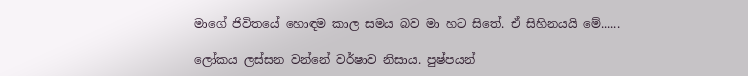මාගේ ජිවිතයේ හොඳම කාල සමය බව මා හට සිතේ. ඒ සිහිනයයි මේ......

ලෝකය ලස්සන වන්නේ වර්ෂාව නිසාය. පුෂ්පයන්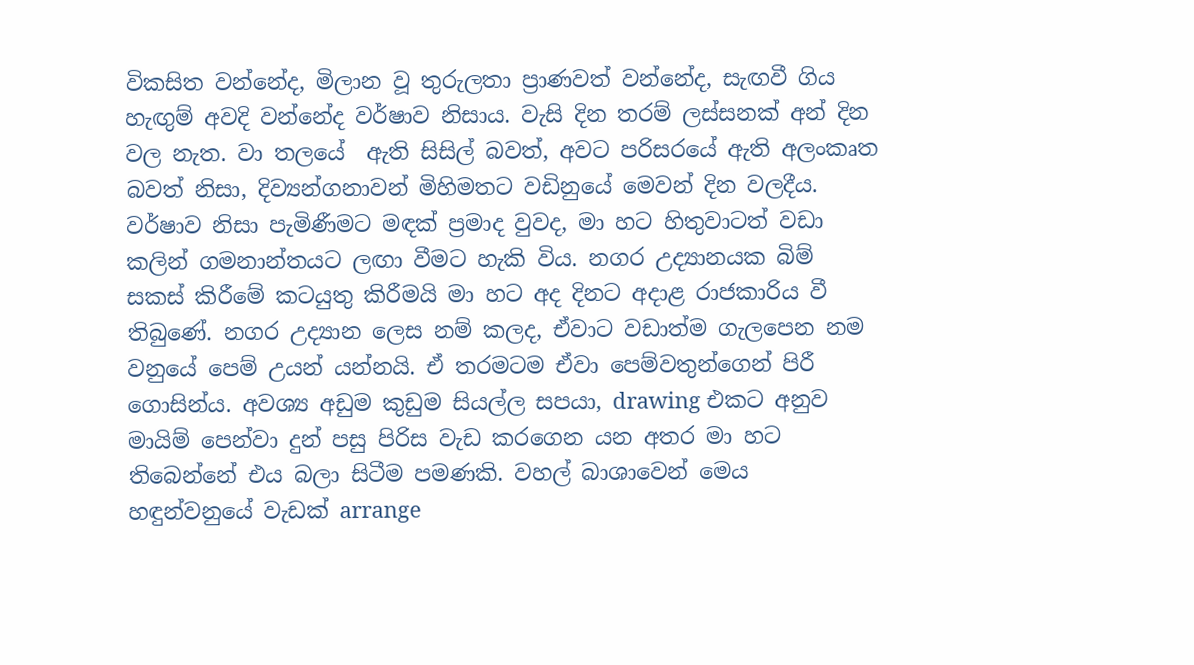විකසිත වන්නේද, මිලාන වූ තුරුලතා ප්‍රාණවත් වන්නේද, සැඟවී ගිය හැඟුම් අවදි වන්නේද වර්ෂාව නිසාය. වැසි දින තරම් ලස්සනක් අන් දින වල නැත. වා තලයේ  ඇති සිසිල් බවත්, අවට පරිසරයේ ඇති අලංකෘත බවත් නිසා, දිව්‍යන්ගනාවන් මිහිමතට වඩිනුයේ මෙවන් දින වලදීය. වර්ෂාව නිසා පැමිණීමට මඳක් ප්‍රමාද වුවද, මා හට හිතුවාටත් වඩා කලින් ගමනාන්තයට ලඟා වීමට හැකි විය. නගර උද්‍යානයක බිම් සකස් කිරීමේ කටයුතු කිරීමයි මා හට අද දිනට අදාළ රාජකාරිය වී තිබුණේ. නගර උද්‍යාන ලෙස නම් කලද, ඒවාට වඩාත්ම ගැලපෙන නම වනුයේ පෙම් උයන් යන්නයි. ඒ තරමටම ඒවා පෙම්වතුන්ගෙන් පිරී ගොසින්ය. අවශ්‍ය අඩුම කුඩුම සියල්ල සපයා, drawing එකට අනුව මායිම් පෙන්වා දුන් පසු පිරිස වැඩ කරගෙන යන අතර මා හට තිබෙන්නේ එය බලා සිටීම පමණකි. වහල් බාශාවෙන් මෙය හඳුන්වනුයේ වැඩක් arrange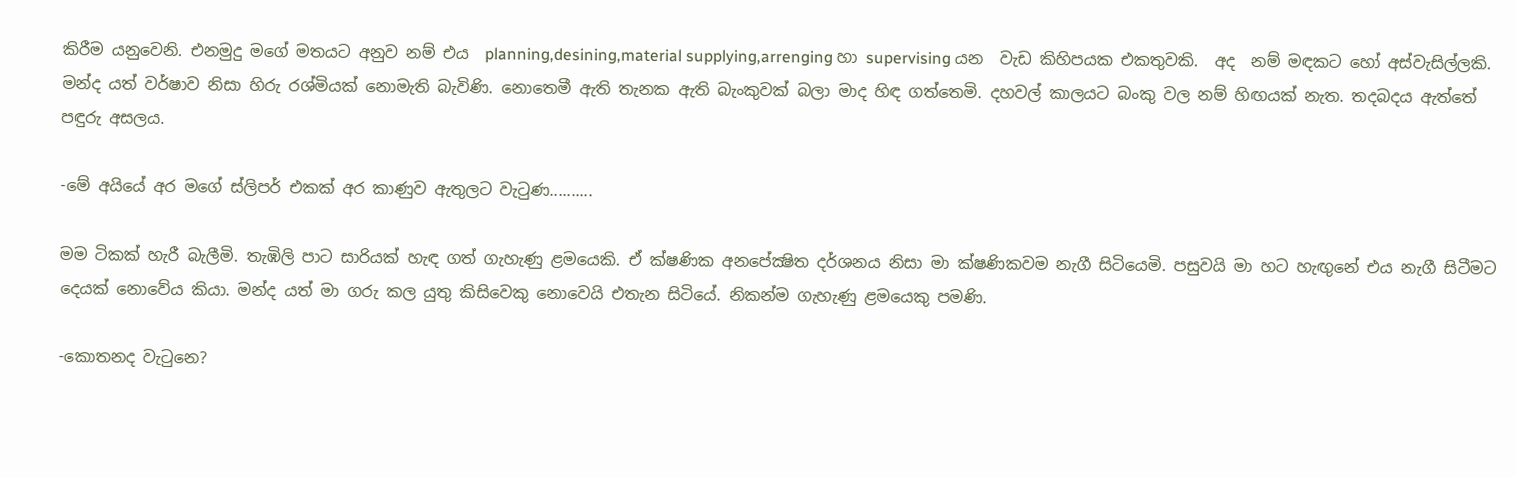කිරීම යනුවෙනි. එනමුදු මගේ මතයට අනුව නම් එය  planning,desining,material supplying,arrenging හා supervising යන  වැඩ කිහිපයක එකතුවකි.  අද  නම් මඳකට හෝ අස්වැසිල්ලකි. මන්ද යත් වර්ෂාව නිසා හිරු රශ්මියක් නොමැති බැවිණි. නොතෙමී ඇති තැනක ඇති බැංකුවක් බලා මාද හිඳ ගත්තෙමි. දහවල් කාලයට බංකු වල නම් හිඟයක් නැත. තදබදය ඇත්තේ පඳුරු අසලය.

-මේ අයියේ අර මගේ ස්ලිපර් එකක් අර කාණුව ඇතුලට වැටුණ..........

මම ටිකක් හැරී බැලීමි. තැඹිලි පාට සාරියක් හැඳ ගත් ගැහැණු ළමයෙකි. ඒ ක්ෂණික අනපේක්‍ෂිත දර්ශනය නිසා මා ක්ෂණිකවම නැගී සිටියෙමි. පසුවයි මා හට හැඟුනේ එය නැගී සිටීමට දෙයක් නොවේය කියා. මන්ද යත් මා ගරු කල යුතු කිසිවෙකු නොවෙයි එතැන සිටියේ. නිකන්ම ගැහැණු ළමයෙකු පමණි.

-කොතනද වැටුනෙ?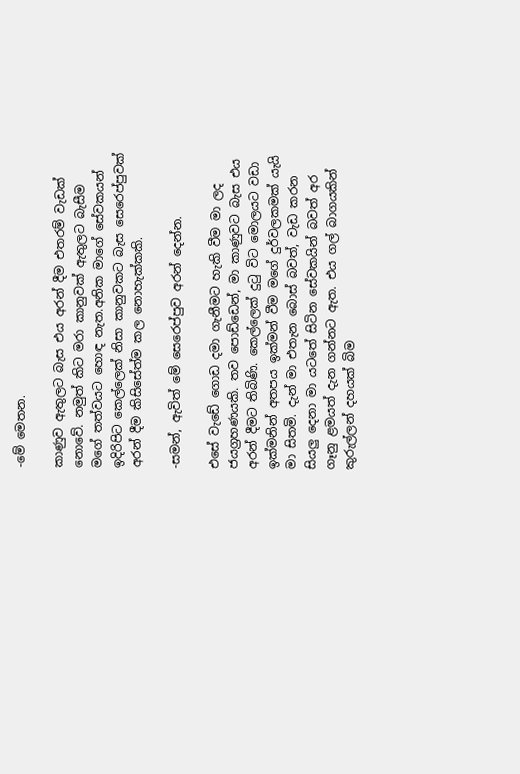-මේ මෙතන.

කාණුව ඇතුලට බැස එය අරන් දීම එතරම් වැඩක් නොවේ. නමුත් කිට මරා කානුවක් ඇතුලට බැසීම මගේ තත්වයට හොඳ නැත.අනික මාගේ සේවකයන් ඉදිරිපිට කෙල්ලෙක් නිසා කානුවකට බැස සෙරෙප්පුවක් අරන් දීම කිසිසේත්ම කල නොහැක්කකි.

-සමන්, ඇවිත් මේ සෙරෙප්පුව අරන් දෙන්න.

එසේ වැඩේ ගොඩ දමා ගැනීමට හැකි වීම මා ලද ජයග්‍රහණයකි. තව පොඩ්ඩෙන්, මා කාණුවට බැස එය අරන් දීමට තිබිණි. කෙල්ලෙක් දුටු විට මොලයට වඩා  ඉක්මනින් අතපය ඉක්මන් වීම මගේ දුර්වලකමක් යැයි මා සිතමි. දැන් මා එතැන බොස් බවත්, වැඩ කරන සියලු දෙනා මා යටතේ සිටින සේවකයින් බවත් අර ගෑනු ළමයත් දැන ගන්නට ඇත. එය ගල් බාගයකින් කුරුල්ලන් දහයක් බිම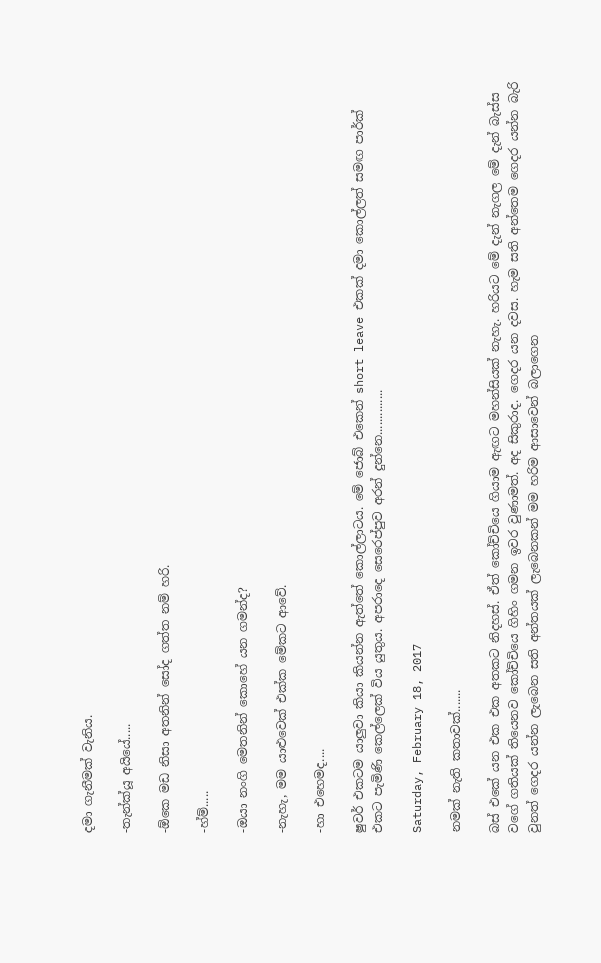දමා ගැනීමක් වැනිය.

-තැන්ක්යූ අයියේ.....

-ඕකෙ මඩ නිසා අතනින් සෝද ගත්ත නම් හරි.

-හ්ම්.....

-ඔයා නංගි මෙතනින් කොහේ යන ගමන්ද?

-නැහැ, මම යාළුවෙක් එක්ක මේකට ආවේ.

-හා එහෙමද....

ෂුවර් එකටම යාලුවා කියා කියන්න ඇත්තේ කොල්ලාටය. මේ ජොබ් එකෙන් short leave එකක් දමා කොල්ලත් සමඟ පාර්ක් එකට පැමිණි කෙල්ලෙක් විය යුතුය. අපරාදෙ සෙරෙප්පුව අරන් දුන්නෙ..............

Saturday, February 18, 2017

නමක් නැති කතාවක්.......

බස් එකේ යන එක එක අතකට නිදහස්. ඒත් කෝච්චියෙ ගියාම ඇඟට මහන්සියක් නැහැ. හරියට මේ දැන් නැගල මේ දැන් බැස්ස වගේ ගතියක් තියෙනව කෝච්චියෙ ගිහිං ගමන ඉවර වුණාමත්. අද සිකුරාද. ගෙදර යන දවස. හැම සති අන්තෙම ගෙදර යන්න බැරි වුනත් ගෙදර යන්න ලැබෙන සති අන්තයක් ලැබෙනකන් මම හරිම ආසාවෙන් බලාගෙන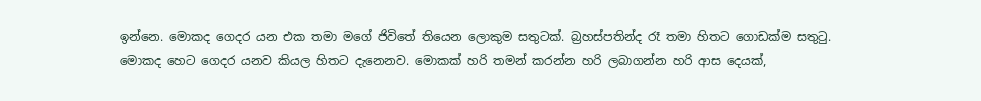ඉන්නෙ. මොකද ගෙදර යන එක තමා මගේ ජිවිතේ තියෙන ලොකුම සතුටක්. බ්‍රහස්පතින්ද රෑ තමා හිතට ගොඩක්ම සතුටු. මොකද හෙට ගෙදර යනව කියල හිතට දැනෙනව. මොකක් හරි තමන් කරන්න හරි ලබාගන්න හරි ආස දෙයක්,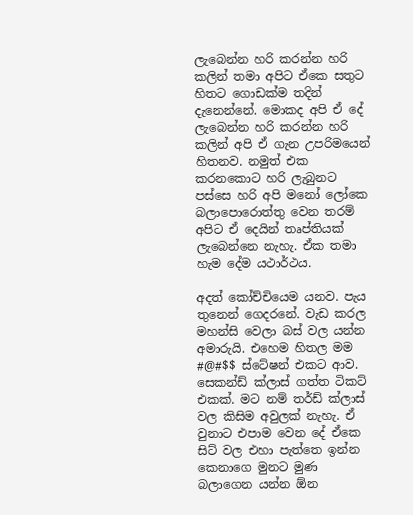ලැබෙන්න හරි කරන්න හරි කලින් තමා අපිට ඒකෙ සතුට හිතට ගොඩක්ම තදින් දැනෙන්නේ. මොකද අපි ඒ දේ ලැබෙන්න හරි කරන්න හරි කලින් අපි ඒ ගැන උපරිමයෙන් හිතනව. නමුත් එක කරනකොට හරි ලැබුනට පස්සෙ හරි අපි මනෝ ලෝකෙ බලාපොරොත්තු වෙන තරම් අපිට ඒ දෙයින් තෘප්තියක් ලැබෙන්නෙ නැහැ. ඒක තමා හැම දේම යථාර්ථය.

අදත් කෝච්චියෙම යනව. පැය තුනෙන් ගෙදරනේ. වැඩ කරල මහන්සි වෙලා බස් වල යන්න අමාරුයි. එහෙම හිතල මම #@#$$ ස්ටේෂන් එකට ආව. සෙකන්ඩ් ක්ලාස් ගත්ත ටිකට් එකක්. මට නම් තර්ඩ් ක්ලාස් වල කිසිම අවුලක් නැහැ. ඒ වුනාට එපාම වෙන දේ ඒකෙ සිට් වල එහා පැත්තෙ ඉන්න කෙනාගෙ මුනට මුණ බලාගෙන යන්න ඕන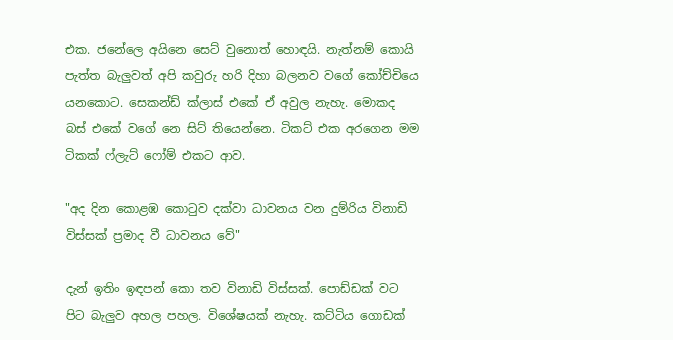එක. ජනේලෙ අයිනෙ සෙට් වුනොත් හොඳයි. නැත්නම් කොයි පැත්ත බැලුවත් අපි කවුරු හරි දිහා බලනව වගේ කෝච්චියෙ යනකොට. සෙකන්ඩ් ක්ලාස් එකේ ඒ අවුල නැහැ. මොකද බස් එකේ වගේ නෙ සිට් තියෙන්නෙ. ටිකට් එක අරගෙන මම ටිකක් ෆ්ලැට් ෆෝම් එකට ආව.

"අද දින කොළඹ කොටුව දක්වා ධාවනය වන දුම්රිය විනාඩි විස්සක් ප්‍රමාද වී ධාවනය වේ"

දැන් ඉතිං ඉඳපන් කො තව විනාඩි විස්සක්. පොඩ්ඩක් වට පිට බැලුව අහල පහල. විශේෂයක් නැහැ. කට්ටිය ගොඩක්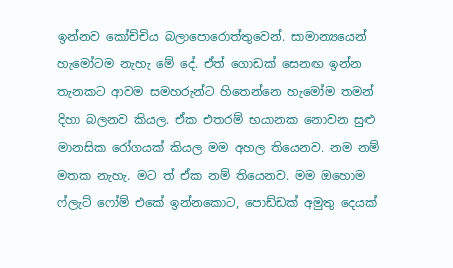ඉන්නව කෝච්චිය බලාපොරොත්තුවෙන්. සාමාන්‍යයෙන් හැමෝටම නැහැ මේ දේ. ඒත් ගොඩක් සෙනඟ ඉන්න තැනකට ආවම සමහරුන්ට හිතෙන්නෙ හැමෝම තමන් දිහා බලනව කියල. ඒක එතරම් භයානක නොවන සුළු මානසික රෝගයක් කියල මම අහල තියෙනව. නම නම් මතක නැහැ. මට ත් ඒක නම් තියෙනව. මම ඔහොම ෆ්ලැට් ෆෝම් එකේ ඉන්නකොට, පොඩ්ඩක් අමුතු දෙයක්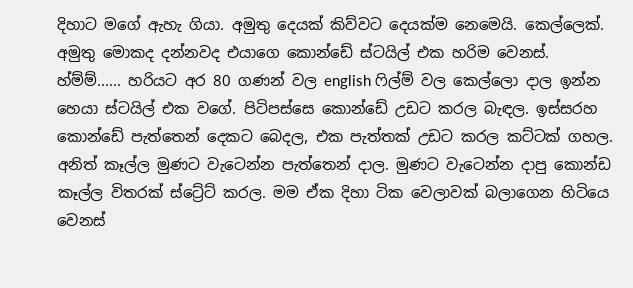දිහාට මගේ ඇහැ ගියා. අමුතු දෙයක් කිව්වට දෙයක්ම නෙමෙයි. කෙල්ලෙක්. අමුතු මොකද දන්නවද එයාගෙ කොන්ඩේ ස්ටයිල් එක හරිම වෙනස්. හ්ම්ම්...... හරියට අර 80 ගණන් වල english ෆිල්ම් වල කෙල්ලො දාල ඉන්න හෙයා ස්ටයිල් එක වගේ. පිටිපස්සෙ කොන්ඩේ උඩට කරල බැඳල. ඉස්සරහ කොන්ඩේ පැත්තෙන් දෙකට බෙදල, එක පැත්තක් උඩට කරල කට්ටක් ගහල. අනිත් කෑල්ල මුණට වැටෙන්න පැත්තෙන් දාල. මුණට වැටෙන්න දාපු කොන්ඩ කෑල්ල විතරක් ස්ට්‍රේට් කරල. මම ඒක දිහා ටික වෙලාවක් බලාගෙන හිටියෙ වෙනස්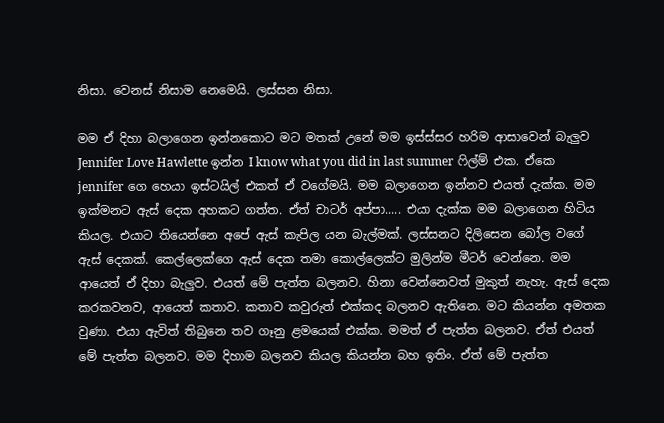නිසා. වෙනස් නිසාම නෙමෙයි. ලස්සන නිසා.

මම ඒ දිහා බලාගෙන ඉන්නකොට මට මතක් උනේ මම ඉස්ස්සර හරිම ආසාවෙන් බැලුව Jennifer Love Hawlette ඉන්න I know what you did in last summer ෆිල්ම් එක. ඒකෙ jennifer ගෙ හෙයා ඉස්ටයිල් එකත් ඒ වගේමයි. මම බලාගෙන ඉන්නව එයත් දැක්ක. මම ඉක්මනට ඇස් දෙක අහකට ගත්ත. ඒත් චාටර් අප්පා..... එයා දැක්ක මම බලාගෙන හිටිය කියල. එයාට තියෙන්නෙ අපේ ඇස් කැපිල යන බැල්මක්. ලස්සනට දිලිසෙන බෝල වගේ ඇස් දෙකක්. කෙල්ලෙක්ගෙ ඇස් දෙක තමා කොල්ලෙක්ට මුලින්ම මීටර් වෙන්නෙ. මම ආයෙත් ඒ දිහා බැලුව. එයත් මේ පැත්ත බලනව. හිනා වෙන්නෙවත් මුකුත් නැහැ. ඇස් දෙක කරකවනව, ආයෙත් කතාව. කතාව කවුරුත් එක්කද බලනව ඇතිනෙ. මට කියන්න අමතක වුණා. එයා ඇවිත් තිබුනෙ තව ගෑනු ළමයෙක් එක්ක. මමත් ඒ පැත්ත බලනව. ඒත් එයත් මේ පැත්ත බලනව. මම දිහාම බලනව කියල කියන්න බහ ඉතිං. ඒත් මේ පැත්ත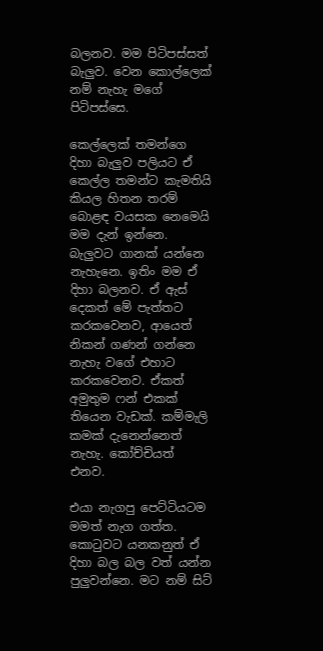බලනව. මම පිටිපස්සත් බැලුව. වෙන කොල්ලෙක් නම් නැහැ මගේ පිටිපස්සෙ.

කෙල්ලෙක් තමන්ගෙ දිහා බැලුව පලියට ඒ කෙල්ල තමන්ට කැමතියි කියල හිතන තරම් බොළඳ වයසක නෙමෙයි මම දැන් ඉන්නෙ. බැලුවට ගානක් යන්නෙ නැහැනෙ. ඉතිං මම ඒ දිහා බලනව. ඒ ඇස් දෙකත් මේ පැත්තට කරකවෙනව, ආයෙත් නිකන් ගණන් ගන්නෙ නැහැ වගේ එහාට කරකවෙනව. ඒකත් අමුතුම ෆන් එකක් තියෙන වැඩක්. කම්මැලි කමක් දැනෙන්නෙත් නැහැ. කෝච්චියත් එනව.

එයා නැගපු පෙට්ටියටම මමත් නැග ගත්ත. කොටුවට යනකනුත් ඒ දිහා බල බල වත් යන්න පුලුවන්නෙ. මට නම් සිට්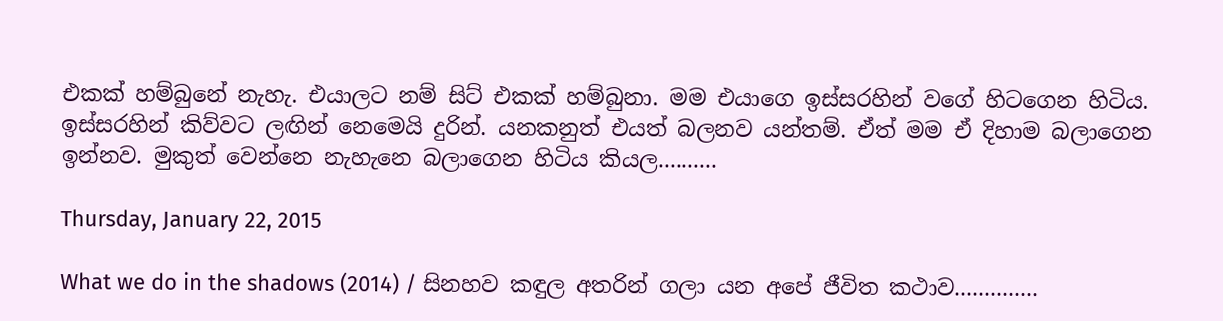එකක් හම්බුනේ නැහැ. එයාලට නම් සිට් එකක් හම්බුනා. මම එයාගෙ ඉස්සරහින් වගේ හිටගෙන හිටිය. ඉස්සරහින් කිව්වට ලඟින් නෙමෙයි දුරින්. යනකනුත් එයත් බලනව යන්තම්. ඒත් මම ඒ දිහාම බලාගෙන ඉන්නව. මුකුත් වෙන්නෙ නැහැනෙ බලාගෙන හිටිය කියල..........

Thursday, January 22, 2015

What we do in the shadows (2014) / සිනහව කඳුල අතරින් ගලා යන අපේ ජීවිත කථාව..............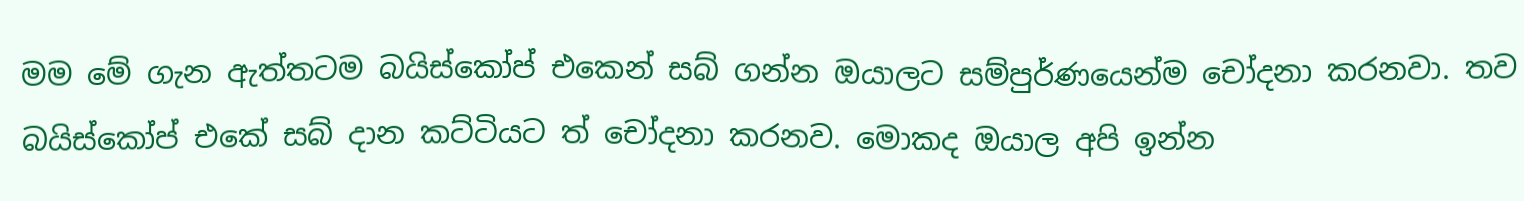මම මේ ගැන ඇත්තටම බයිස්කෝප් එකෙන් සබ් ගන්න ඔයාලට සම්පුර්ණයෙන්ම චෝදනා කරනවා. තව බයිස්කෝප් එකේ සබ් දාන කට්ටියට ත් චෝදනා කරනව. මොකද ඔයාල අපි ඉන්න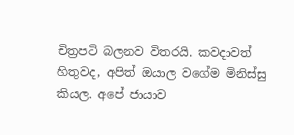චිත්‍රපටි බලනව විතරයි. කවදාවත් හිතුවද, අපිත් ඔයාල වගේම මිනිස්සු කියල. අපේ ජායාව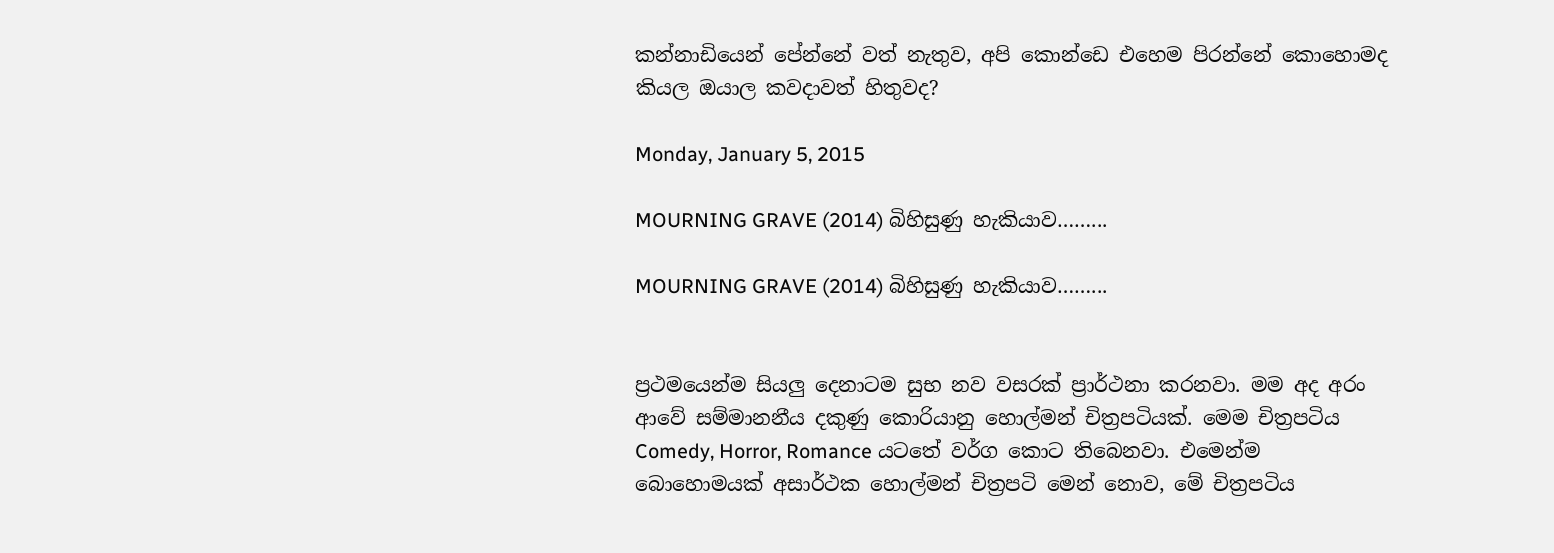කන්නාඩියෙන් පේන්නේ වත් නැතුව, අපි කොන්ඩෙ එහෙම පිරන්නේ කොහොමද කියල ඔයාල කවදාවත් හිතුවද?

Monday, January 5, 2015

MOURNING GRAVE (2014) බිහිසුණු හැකියාව……...

MOURNING GRAVE (2014) බිහිසුණු හැකියාව……...


ප්‍රථමයෙන්ම සියලු දෙනාටම සුභ නව වසරක් ප්‍රාර්ථනා කරනවා. මම අද අරං ආවේ සම්මානනීය දකුණු කොරියානු හොල්මන් චිත්‍රපටියක්. මෙම චිත්‍රපටිය Comedy, Horror, Romance යටතේ වර්ග කොට තිබෙනවා. එමෙන්ම බොහොමයක් අසාර්ථක හොල්මන් චිත්‍රපටි මෙන් නොව, මේ චිත්‍රපටිය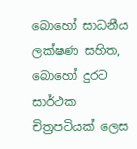බොහෝ සාධනීය ලක්ෂණ සහිත, බොහෝ දුරට සාර්ථක චිත්‍රපටියක් ලෙස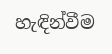හැඳින්වීම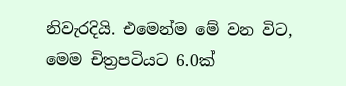නිවැරදියි. එමෙන්ම මේ වන විට, මෙම චිත්‍රපටියට 6.0ක්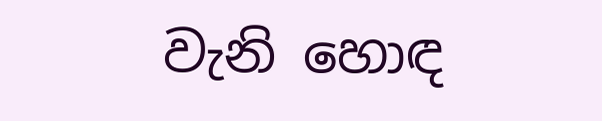වැනි හොඳ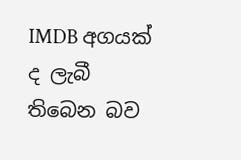IMDB අගයක් ද ලැබී තිබෙන බව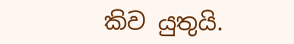කිව යුතුයි.